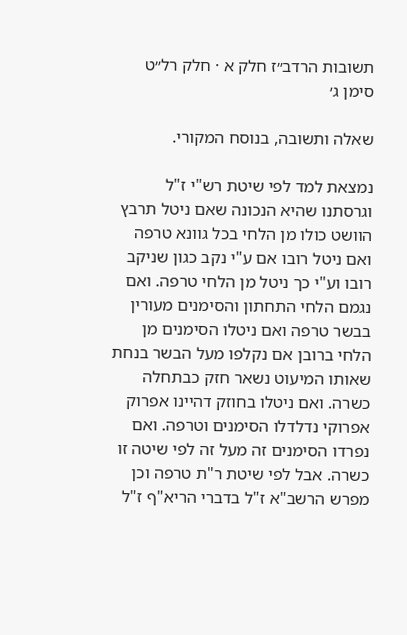תשובות הרדב״ז חלק א · חלק רל״ט סימן ג׳

שאלה ותשובה, בנוסח המקורי.

נמצאת למד לפי שיטת רש"י ז"ל וגרסתנו שהיא הנכונה שאם ניטל תרבץ הוושט כולו מן הלחי בכל גוונא טרפה ואם ניטל רובו אם ע"י נקב כגון שניקב רובו וע"י כך ניטל מן הלחי טרפה. ואם נגמם הלחי התחתון והסימנים מעורין בבשר טרפה ואם ניטלו הסימנים מן הלחי ברובן אם נקלפו מעל הבשר בנחת שאותו המיעוט נשאר חזק כבתחלה כשרה. ואם ניטלו בחוזק דהיינו אפרוק אפרוקי נדלדלו הסימנים וטרפה. ואם נפרדו הסימנים זה מעל זה לפי שיטה זו כשרה. אבל לפי שיטת ר"ת טרפה וכן מפרש הרשב"א ז"ל בדברי הריא"ף ז"ל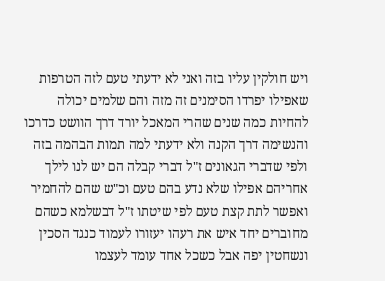ויש חולקין עליו בזה ואני לא ידעתי טעם לזה הטרפות שאפילו יפרדו הסימנים זה מזה והם שלמים יכולה להחיות כמה שנים שהרי המאכל יורד דרך הוושט כדרכו והנשימה דרך הקנה ולא ידעתי למה תמות הבהמה בזה ולפי שדברי הגאונים ז"ל דברי קבלה הם יש לנו לילך אחריהם אפילו שלא נדע בהם טעם וכ"ש שהם להחמיר ואפשר לתת קצת טעם לפי שיטתו ז"ל דבשלמא כשהם מחוברים יחד איש את רעהו יעזורו לעמוד כנגד הסכין ונשחטין יפה אבל כשכל אחד עומד לעצמו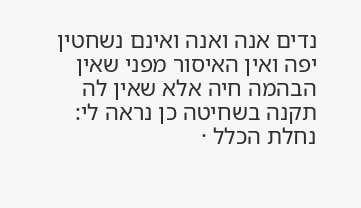נדים אנה ואנה ואינם נשחטין יפה ואין האיסור מפני שאין הבהמה חיה אלא שאין לה תקנה בשחיטה כן נראה לי:
נחלת הכלל ·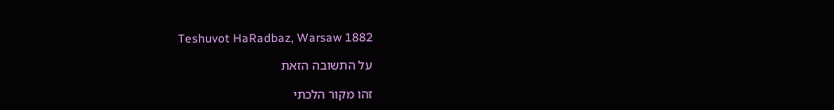Teshuvot HaRadbaz, Warsaw 1882

על התשובה הזאת

זהו מקור הלכתי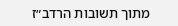מתוך תשובות הרדב״ז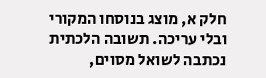חלק א, מוצג בנוסחו המקורי ובלי עריכה. תשובה הלכתית נכתבה לשואל מסוים,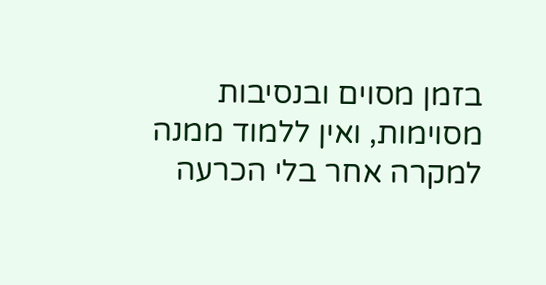בזמן מסוים ובנסיבות מסוימות, ואין ללמוד ממנה למקרה אחר בלי הכרעה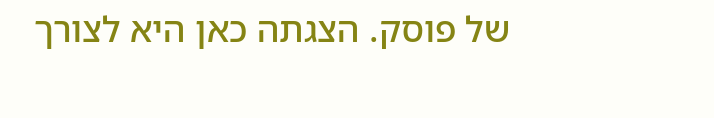של פוסק. הצגתה כאן היא לצורך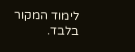לימוד המקור בלבד.